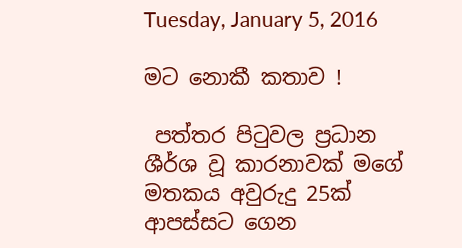Tuesday, January 5, 2016

මට නොකී කතාව !

 පත්තර පිටුවල ප්‍රධාන ශීර්ශ වූ කාරනාවක් මගේ මතකය අවුරුදු 25ක් ආපස්සට ගෙන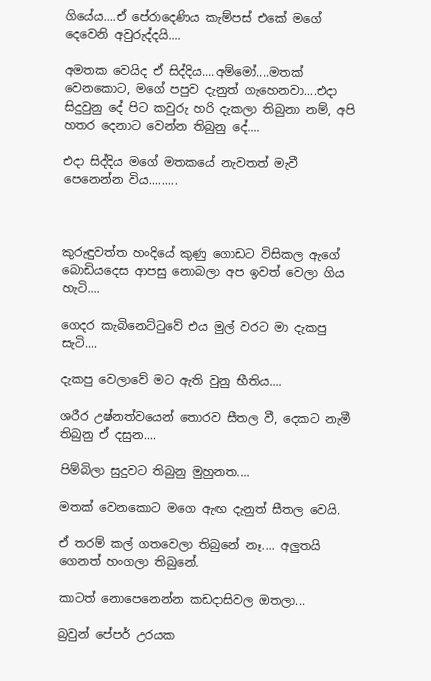ගියේය....ඒ පේරාදෙණිය කැම්පස් එකේ මගේ දෙවෙනි අවුරුද්දයි....

අමතක වෙයිද ඒ සිද්දිය....අම්මෝ....මතක් වෙනකොට, මගේ පපුව දැනුත් ගැහෙනවා....එදා සිදුවුනු දේ පිට කවුරු හරි දැකලා තිබුනා නම්, අපි හතර දෙනාට වෙන්න තිබුනු දේ....

එදා සිද්දිය මගේ මතකයේ නැවතත් මැවී පෙනෙන්න විය.........



කුරුඳුවත්ත හංදියේ කුණු ගොඩට විසිකල ඇගේ බොඩියදෙස ආපසු නොබලා අප ඉවත් වෙලා ගිය හැටි....

ගෙදර කැබිනෙට්ටුවේ එය මුල් වරට මා දැකපු සැටි....

දැකපු වෙලාවේ මට ඇති වුනු භීතිය....

ශරීර උෂ්නත්වයෙන් තොරව සීතල වී, දෙකට නැමී තිබුනු ඒ දසුන....

පිම්බිලා සුදුවට තිබුනු මුහුනත....

මතක් වෙනකොට මගෙ ඇඟ දැනුත් සීතල වෙයි.

ඒ තරම් කල් ගතවෙලා තිබුනේ නෑ.... අලුතයි ගෙනත් හංගලා තිබුනේ.

කාටත් නොපෙනෙන්න කඩදාසිවල ඔතලා...

බ්‍රවුන් පේපර් උරයක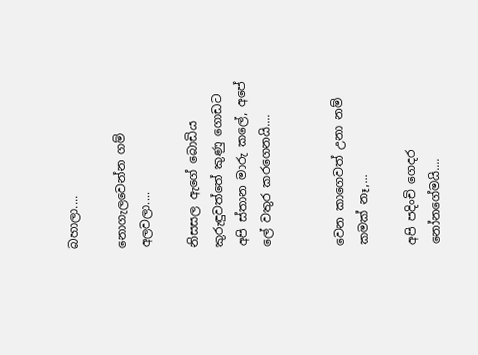බහාලා....

නොගැලවෙන්න ගම් අලවලා....

නිසසල ඇගේ බොඩිය කුරුඳුවත්තේ කුණු ගොඩට අපි ස්තාන මාරු කලේ, අපේ ලේ වතුර කරගෙනයි....


වෙන කාගෙවත් උනා නම් කමක් නෑ,...

අපි පදිංචි ගෙදර නෝනගේමයි....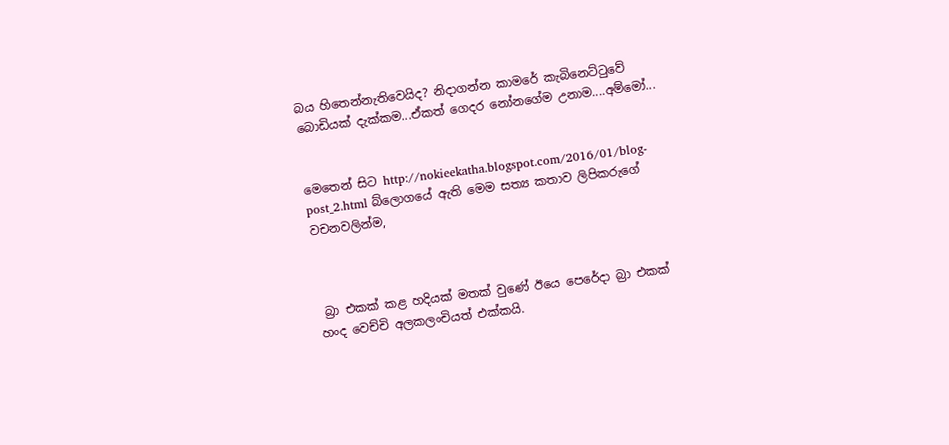බය හිතෙන්නැතිවෙයිද? නිදාගන්න කාමරේ කැබිනෙට්ටුවේ බොඩියක් දැක්කම...ඒකත් ගෙදර නෝනගේම උනාම....අම්මෝ...


මෙතෙන් සිට http://nokieekatha.blogspot.com/2016/01/blog-post_2.html බ්ලොගයේ ඇති මෙම සත්‍ය කතාව ලිපිකරුගේ වචනවලින්ම,



 බ්‍රා එකක් කළ හදියක් මතක් වුණේ ඊයෙ පෙරේදා බ්‍රා එකක් හංද වෙච්චි අලකලංචියත් එක්කයි.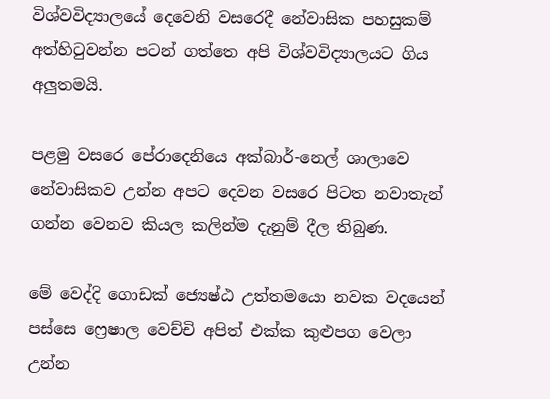විශ්වවිද්‍යාලයේ දෙවෙනි වසරෙදී නේවාසික පහසුකම් අත්හිටුවන්න පටන් ගත්තෙ අපි විශ්වවිද්‍යාලයට ගිය අලුතමයි.

පළමු වසරෙ පේරාදෙනියෙ අක්බාර්-නෙල් ශාලාවෙ නේවාසිකව උන්න අපට දෙවන වසරෙ පිටත නවාතැන් ගන්න වෙනව කියල කලින්ම දැනුම් දීල තිබුණ.

මේ වෙද්දි ගොඩක් ජ්‍යෙෂ්ඨ උත්තමයො නවක වදයෙන් පස්සෙ ෆ්‍රෙෂාල වෙච්චි අපිත් එක්ක කුළුපග වෙලා උන්න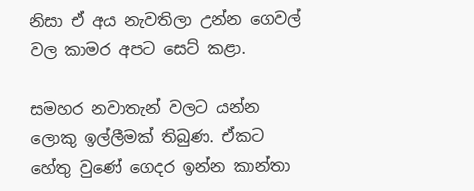නිසා ඒ අය නැවතිලා උන්න ගෙවල් වල කාමර අපට සෙට් කළා.

සමහර නවාතැන් වලට යන්න ලොකු ඉල්ලීමක් තිබුණ. ඒකට හේතු වුණේ ගෙදර ඉන්න කාන්තා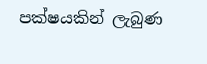පක්ෂයකින් ලැබුණ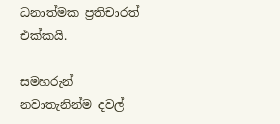ධනාත්මක ප්‍රතිචාරත් එක්කයි.

සමහරුන් නවාතැනින්ම දවල්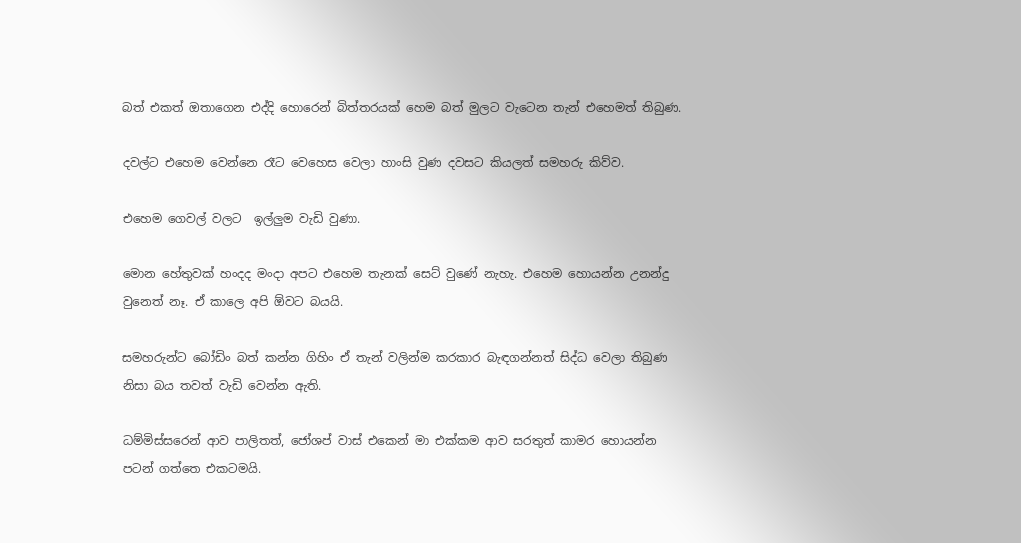බත් එකත් ඔතාගෙන එද්දි හොරෙන් බිත්තරයක් හෙම බත් මුලට වැටෙන තැන් එහෙමත් තිබුණ.

දවල්ට එහෙම වෙන්නෙ රෑට වෙහෙස වෙලා හාංසි වුණ දවසට කියලත් සමහරු කිව්ව.

එහෙම ගෙවල් වලට  ඉල්ලුම වැඩි වුණා.

මොන හේතුවක් හංදද මංදා අපට එහෙම තැනක් සෙට් වුණේ නැහැ. එහෙම හොයන්න උනන්දු වුනෙත් නෑ. ඒ කාලෙ අපි ඕවට බයයි.

සමහරුන්ට බෝඩිං බත් කන්න ගිහිං ඒ තැන් වලින්ම කරකාර බැඳගන්නත් සිද්ධ වෙලා තිබුණ නිසා බය තවත් වැඩි වෙන්න ඇති.

ධම්මිස්සරෙන් ආව පාලිතත්, ජෝශප් වාස් එකෙන් මා එක්කම ආව සරතුත් කාමර හොයන්න පටන් ගත්තෙ එකටමයි.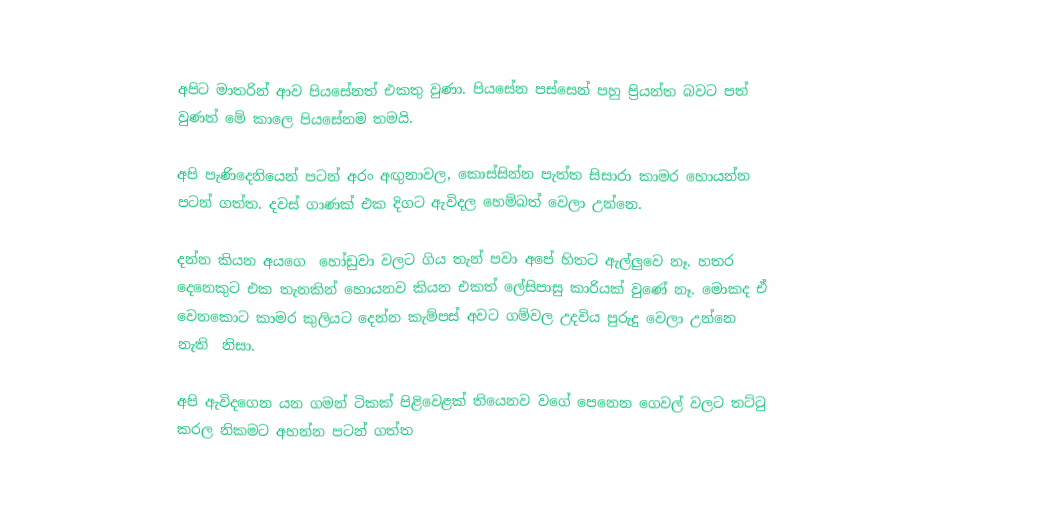අපිට මාතරින් ආව පියසේනත් එකතු වුණා. පියසේන පස්සෙන් පහු ප්‍රියන්ත බවට පත් වුණත් මේ කාලෙ පියසේනම තමයි.

අපි පැණිදෙනියෙන් පටන් අරං අඟුනාවල, කොස්සින්න පැත්ත සිසාරා කාමර හොයන්න පටන් ගත්ත. දවස් ගාණක් එක දිගට ඇවිදල හෙම්බත් වෙලා උන්නෙ.

දන්න කියන අයගෙ  හෝඩුවා වලට ගිය තැන් පවා අපේ හිතට ඇල්ලුවෙ නෑ. හතර දෙනෙකුට එක තැනකින් හොයනව කියන එකත් ලේසිපාසු කාරියක් වුණේ නෑ. මොකද ඒ වෙනකොට කාමර කුලියට දෙන්න කැම්පස් අවට ගම්වල උදවිය පුරුදු වෙලා උන්නෙ නැති  නිසා.

අපි ඇවිදගෙන යන ගමන් ටිකක් පිළිවෙළක් තියෙනව වගේ පෙනෙන ගෙවල් වලට තට්ටු කරල නිකමට අහන්න පටන් ගත්ත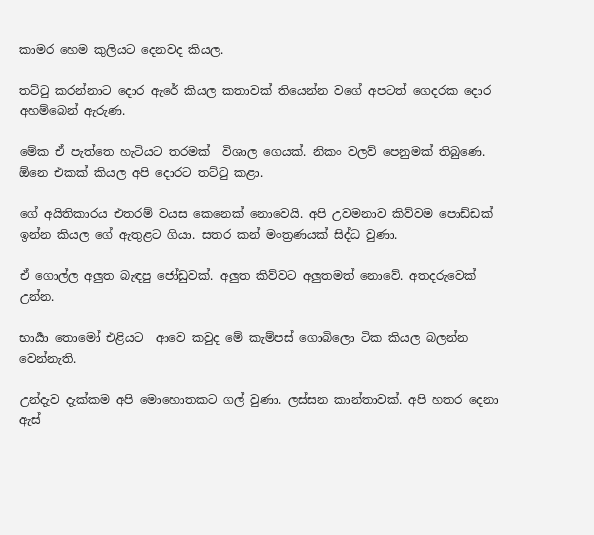කාමර හෙම කුලියට දෙනවද කියල.

තට්ටු කරන්නාට දොර ඇරේ කියල කතාවක් තියෙන්න වගේ අපටත් ගෙදරක දොර අහම්බෙන් ඇරුණ.

මේක ඒ පැත්තෙ හැටියට තරමක්  විශාල ගෙයක්. නිකං වලව් පෙනුමක් තිබුණෙ. ඕනෙ එකක් කියල අපි දොරට තට්ටු කළා.

ගේ අයිතිකාරය එතරම් වයස කෙනෙක් නොවෙයි. අපි උවමනාව කිව්වම පොඩ්ඩක් ඉන්න කියල ගේ ඇතුළට ගියා. සතර කන් මංත්‍රණයක් සිද්ධ වුණා.

ඒ ගොල්ල අලුත බැඳපු ජෝඩුවක්. අලුත කිව්වට අලුතමත් නොවේ. අතදරුවෙක් උන්න.

භාර්‍යා තොමෝ එළියට  ආවෙ කවුද මේ කැම්පස් ගොබිලො ටික කියල බලන්න වෙන්නැති.

උන්දැව දැක්කම අපි මොහොතකට ගල් වුණා. ලස්සන කාන්තාවක්. අපි හතර දෙනා ඇස්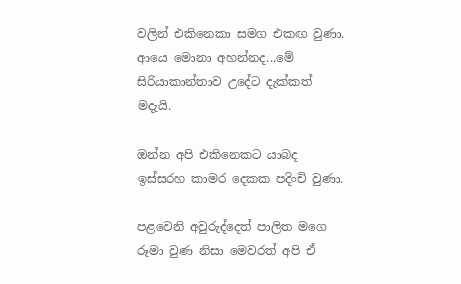වලින් එකිනෙකා සමග එකඟ වුණා. ආයෙ මොනා අහන්නද...මේ සිරියාකාන්තාව උදේට දැක්කත් මදැයි.

ඔන්න අපි එකිනෙකට යාබද ඉස්සරහ කාමර දෙකක පදිංචි වුණා.

පළවෙනි අවුරුද්දෙත් පාලිත මගෙ රූමා වුණ නිසා මෙවරත් අපි ඒ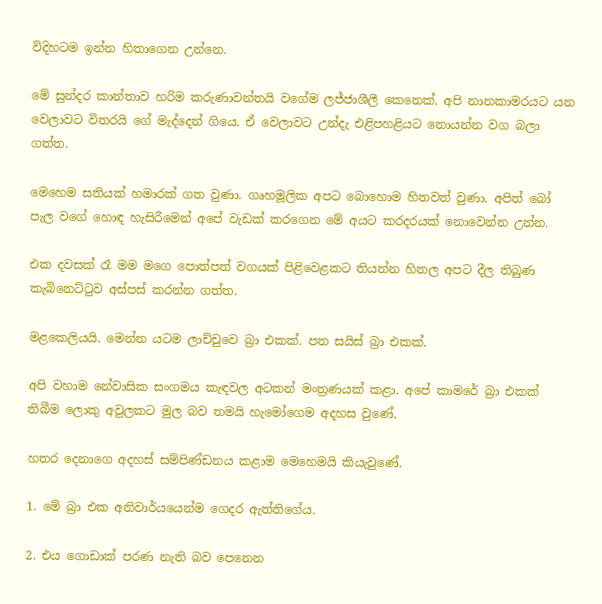විදිහටම ඉන්න හිතාගෙන උන්නෙ.

මේ සුන්දර කාන්තාව හරිම කරුණාවන්තයි වගේම ලජ්ජාශීලී කෙනෙක්. අපි නානකාමරයට යන වෙලාවට විතරයි ගේ මැද්දෙන් ගියෙ. ඒ වෙලාවට උන්දැ එළිපහළියට නොයන්න වග බලා ගත්ත.

මෙහෙම සතියක් හමාරක් ගත වුණා. ගෘහමූලික අපට බොහොම හිතවත් වුණා. අපිත් බෝ පැල වගේ හොඳ හැසිරීමෙන් අපේ වැඩක් කරගෙන මේ අයට කරදරයක් නොවෙන්න උන්න.

එක දවසක් රෑ මම මගෙ පොත්පත් වගයක් පිළිවෙළකට තියන්න හිතල අපට දීල තිබුණ කැබිනෙට්ටුව අස්පස් කරන්න ගත්ත.

මළකෙලියයි. මෙන්න යටම ලාච්චුවෙ බ්‍රා එකක්. පත සයිස් බ්‍රා එකක්.

අපි වහාම නේවාසික සංගමය කැඳවල අටකන් මංත්‍රණයක් කළා. අපේ කාමරේ බ්‍රා එකක් තිබීම ලොකු අවුලකට මුල බව තමයි හැමෝගෙම අදහස වුණේ.

හතර දෙනාගෙ අදහස් සම්පිණ්ඩනය කළාම මෙහෙමයි කියැවුණේ.

1. මේ බ්‍රා එක අනිවාර්යයෙන්ම ගෙදර ඇත්තිගේය.

2. එය ගොඩාක් පරණ නැති බව පෙනෙන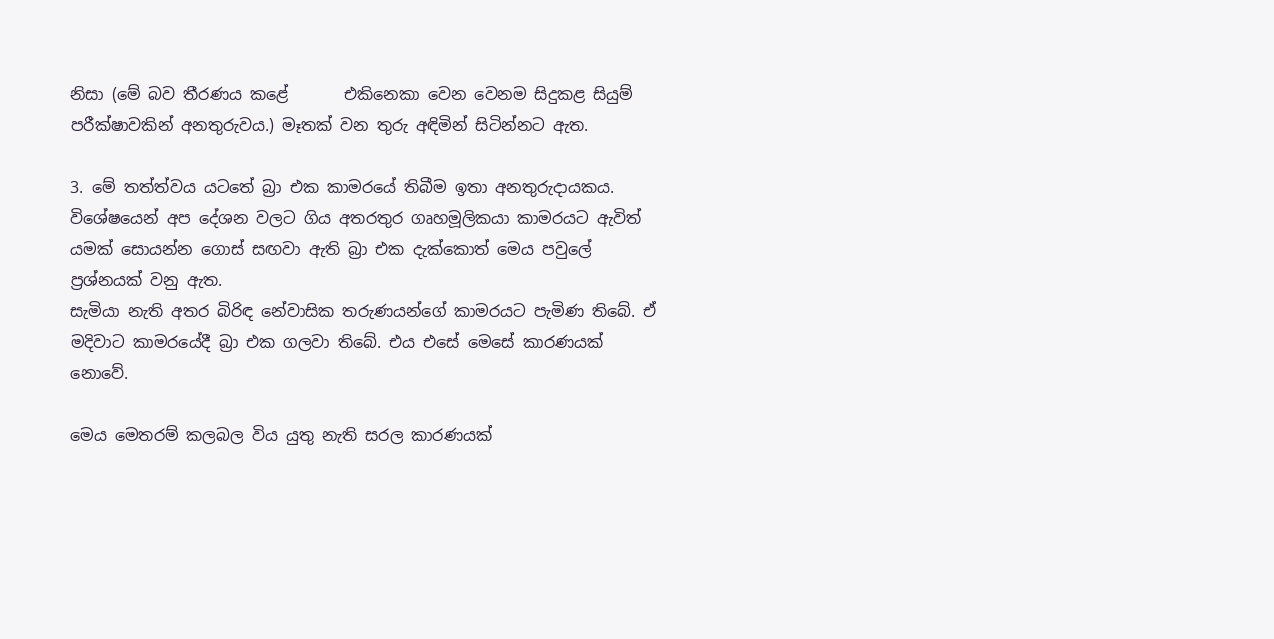නිසා (මේ බව තීරණය කළේ       එකිනෙකා වෙන වෙනම සිදුකළ සියුම් පරීක්ෂාවකින් අනතුරුවය.) මෑතක් වන තුරු අඳිමින් සිටින්නට ඇත.

3. මේ තත්ත්වය යටතේ බ්‍රා එක කාමරයේ තිබීම ඉතා අනතුරුදායකය. විශේෂයෙන් අප දේශන වලට ගිය අතරතුර ගෘහමූලිකයා කාමරයට ඇවිත් යමක් සොයන්න ගොස් සඟවා ඇති බ්‍රා එක දැක්කොත් මෙය පවුලේ ප්‍රශ්නයක් වනු ඇත.
සැමියා නැති අතර බිරිඳ නේවාසික තරුණයන්ගේ කාමරයට පැමිණ තිබේ. ඒ මදිවාට කාමරයේදී බ්‍රා එක ගලවා තිබේ. එය එසේ මෙසේ කාරණයක් නොවේ.

මෙය මෙතරම් කලබල විය යුතු නැති සරල කාරණයක්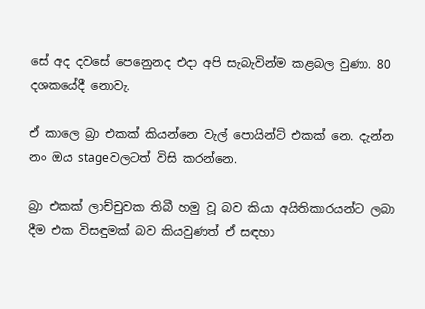සේ අද දවසේ පෙනෙුනද එදා අපි සැබැවින්ම කළබල වුණා. 80 දශකයේදී නොවැ.

ඒ කාලෙ බ්‍රා එකක් කියන්නෙ වැල් පොයින්ට් එකක් නෙ. දැන්න නං ඔය stageවලටත් විසි කරන්නෙ.

බ්‍රා එකක් ලාච්චුවක තිබී හමු වූ බව කියා අයිතිකාරයන්ට ලබා දීම එක විසඳුමක් බව කියවුණත් ඒ සඳහා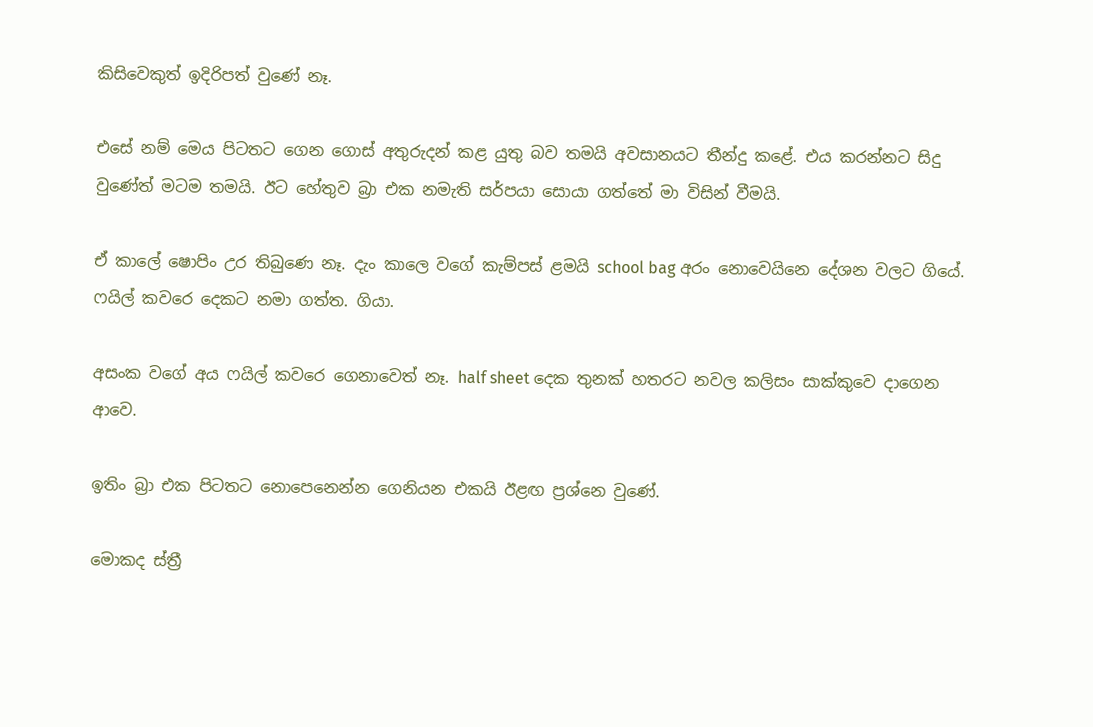කිසිවෙකුත් ඉදිරිපත් වුණේ නෑ.

එසේ නම් මෙය පිටතට ගෙන ගොස් අතුරුදන් කළ යුතු බව තමයි අවසානයට තීන්දු කළේ. එය කරන්නට සිදු වුණේත් මටම තමයි. ඊට හේතුව බ්‍රා එක නමැති සර්පයා සොයා ගත්තේ මා විසින් වීමයි.

ඒ කාලේ ෂොපිං උර තිබුණෙ නෑ. දැං කාලෙ වගේ කැම්පස් ළමයි school bag අරං නොවෙයිනෙ දේශන වලට ගියේ. ෆයිල් කවරෙ දෙකට නමා ගත්ත. ගියා.

අසංක වගේ අය ෆයිල් කවරෙ ගෙනාවෙත් නෑ. half sheet දෙක තුනක් හතරට නවල කලිසං සාක්කුවෙ දාගෙන අ‍ාවෙ.

ඉතිං බ්‍රා එක පිටතට නොපෙනෙන්න ගෙනියන එකයි ඊළඟ ප්‍රශ්නෙ වුණේ.

මොකද ස්ත්‍රී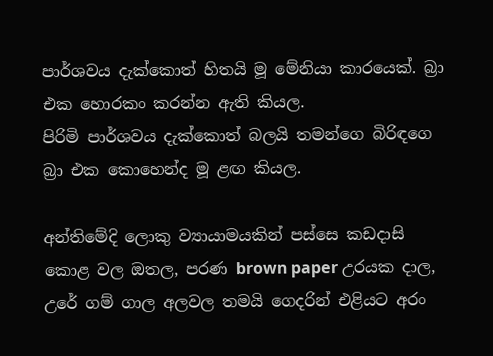පාර්ශවය දැක්කොත් හිතයි මූ මේනියා කාරයෙක්. බ්‍රා එක හොරකං කරන්න ඇති කියල.
පිරිමි පාර්ශවය දැක්කොත් බලයි තමන්ගෙ බිරිඳගෙ බ්‍රා එක කොහෙන්ද මූ ළඟ කියල.

අන්තිමේදි ලොකු ව්‍යායාමයකින් පස්සෙ කඩදාසි කොළ වල ඔතල, පරණ brown paper උරයක දාල, උරේ ගම් ගාල අලවල තමයි ගෙදරින් එළියට අරං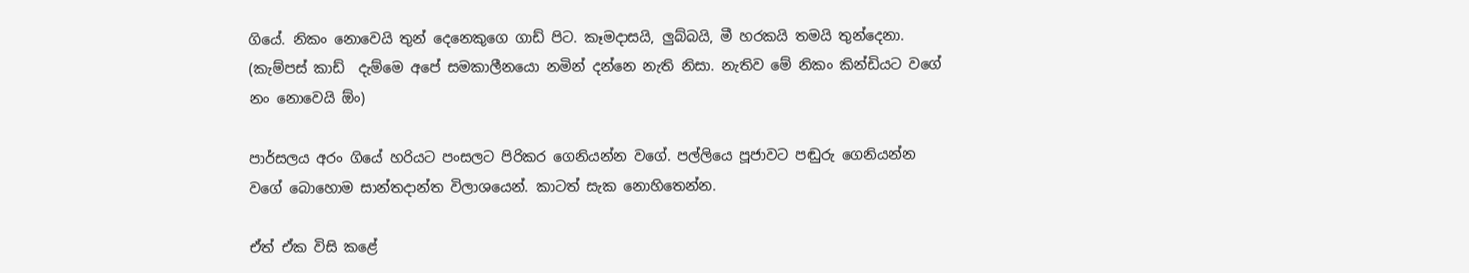ගියේ. නිකං නොවෙයි තුන් දෙනෙකුගෙ ගාඩ් පිට. කෑමදාසයි, ලුබ්බයි, මී හරකයි තමයි තුන්දෙනා. (කැම්පස් කාඩ්  දැම්මෙ අපේ සමකාලීනයො නමින් දන්නෙ නැති නිසා. නැතිව මේ නිකං කින්ඩියට වගේ නං නොවෙයි ඕං)

පාර්සලය අරං ගියේ හරියට පංසලට පිරිකර ගෙනියන්න වගේ. පල්ලියෙ පූජාවට පඬුරු ගෙනියන්න වගේ බොහොම සාන්තදාන්ත විලාශයෙන්. කාටත් සැක නොහිතෙන්න.

ඒත් ඒක විසි කළේ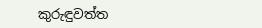කුරුඳුවත්ත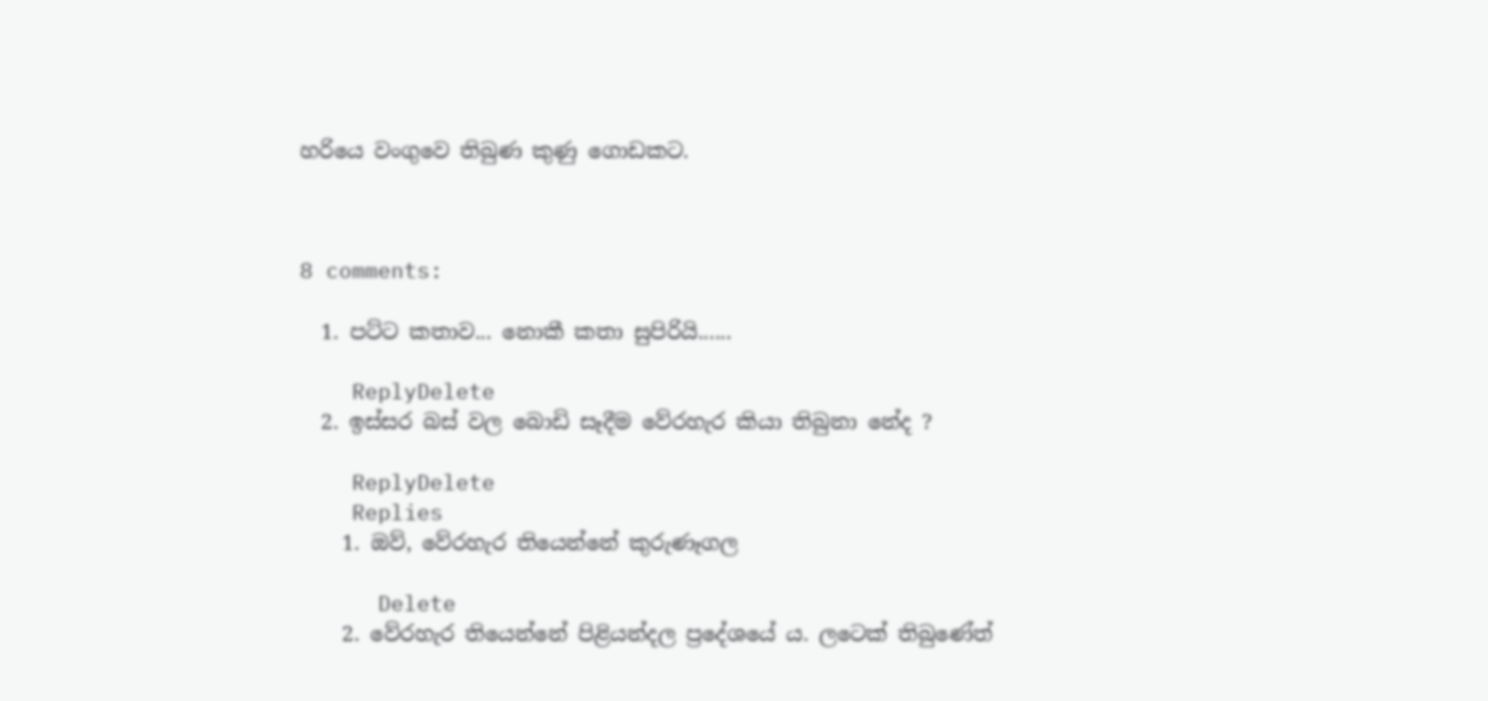හරියෙ වංගුවෙ තිබුණ කුණු ගොඩකට.



8 comments:

  1. පට්ට කතාව... නොකී කතා සුපිරියි......

    ReplyDelete
  2. ඉස්සර බස් වල බොඩි සෑදීම වේරහැර කියා තිබුනා නේද ?

    ReplyDelete
    Replies
    1. ඔව්, වේරහැර තියෙන්නේ කුරුණෑගල

      Delete
    2. වේරහැර තියෙන්නේ පිළියන්දල ප්‍රදේශයේ ය. ලටෙක් තිබුණේත්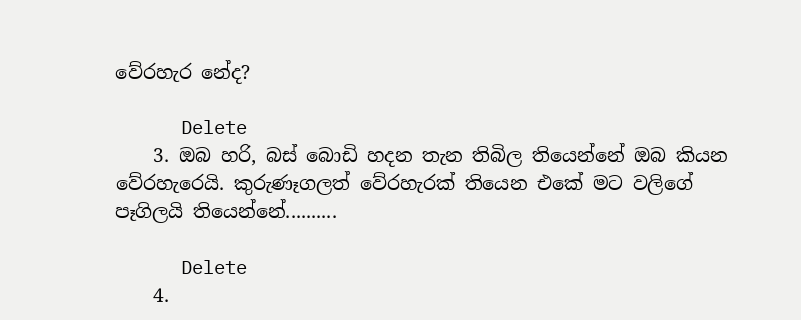වේරහැර නේද?

      Delete
    3. ඔබ හරි, බස් බොඩි හදන තැන තිබිල තියෙන්නේ ඔබ කියන වේරහැරෙයි. කුරුණෑගලත් වේරහැරක් තියෙන එකේ මට වලිගේ පෑගිලයි තියෙන්නේ..........

      Delete
    4.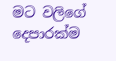මට වලිගේ දෙපාරක්ම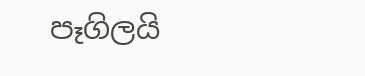පෑගිලයි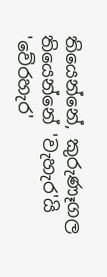තියෙන්නේ, කුරුණෑගල තියෙන්නේ 'වැහැර'යි 'වේරහැර'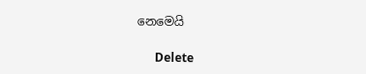නෙමෙයි

      Delete